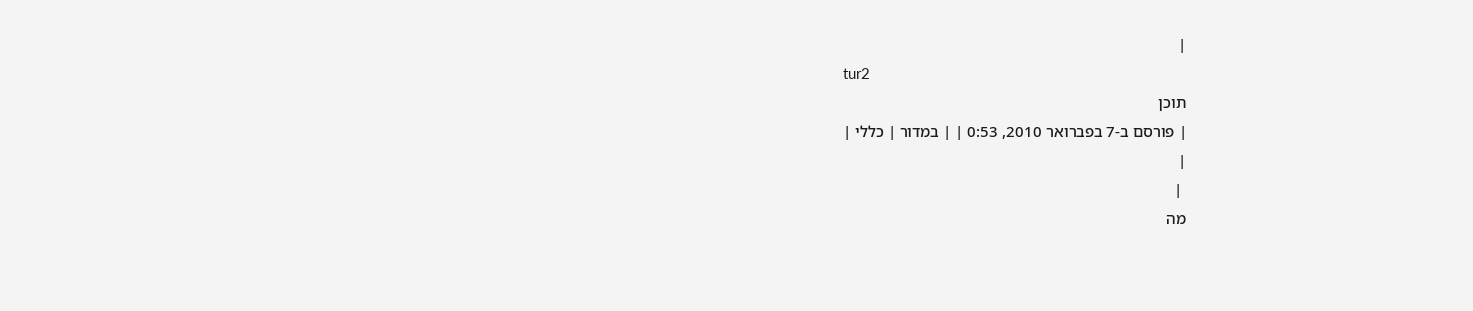|
tur2
תוכן
| פורסם ב-7 בפברואר 2010, 0:53 | | במדור | כללי |
|
 |
מה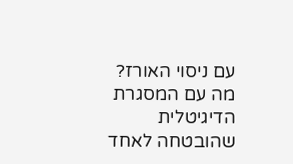עם ניסוי האורז? מה עם המסגרת הדיגיטלית שהובטחה לאחד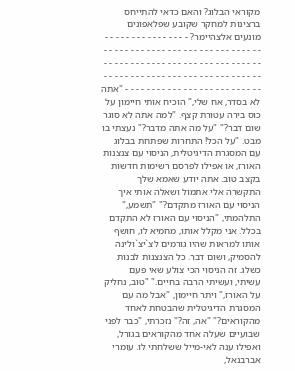מקוראי הבלוג? והאם כדאי להתייחס ברצינות למחקר שקובע שפלאפונים מונעים אלצהיימר? - - - - - - - - - - - - - - - - - - - - - - - - - - - - - - - - - - - - - - - - - - - - - - - - - - - - - - - - - - - - - - - - - - - - - - - - - - - - - - - - - - - - - - - - - - - - - - - - - - - - - - - - - - - - - - - - - - - - - - - - - - - - - - - - - - - - "אתה לא בסדר, אח שלי," הוכיח אותי חיימון על כוס בירה עטורת קצף. "למה אתה לא סוגר שום דבר?" "על מה אתה מדבר?" נעצתי בו מבט. "על הכל! התחרות שפתחת בבלוג עם המסגרת הדיגיטלית, הניסוי עם צנצנות האורז, או אפילו לפרסם רשימות חדשות בקצב טוב. אתה יודע שאמא שלך התקשרה אלי אתמול ושאלה אותי איך הניסוי עם האורז מתקדם?" "תשמע," התלהמתי, "הניסוי עם האורז לא התקדם בכלל. אני מקלל אותו, מחמיא לו, חושף אותו למראות שהיו גורמים לצ`יצ`ולינה להסמיק, ושום דבר. כל הצנצנות לבנות כשלג. זה הניסוי הכי צולע שאי פעם עשיתי, ועשיתי הרבה בחיים." "טוב, נחליק על האורז," ויתר חיימון, "אבל מה עם המסגרת הדיגיטלית שהבטחת לאחד מהקוראים?" "אה, זה?" נזכרתי, "כבר לפני שבועיים שעלה אחד מהקוראים בגורל, ואפילו ענה לאי-מייל ששלחתי לו. עומרי אברבנאל,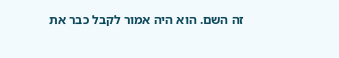זה השם. הוא היה אמור לקבל כבר את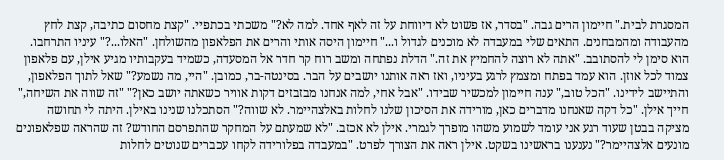המסגרת לבית." חיימון הרים גבה. "בסדר, אז פשוט לא דיווחת על זה לאף אחד. למה לא?" משכתי בכתפיי. "קצת מחסום כתיבה, קצת לחץ מהעבודה ומהמבחנים. התאים שלי במעבדה לא מוכנים לגדול ו..." חיימון היסה אותי והרים את הפלאפון מהשולחן. "האלו...?" עיניו התרחבו. הוא סימן לי להסתובב. "אתה לא רוצה להחמיץ את זה." הדלת נפתחה ומשב רוח קר חדר אל המסעדה, כשמיד בעקבותיו מגיע אילן, עם פלאפון צמוד לכל אוזן. הוא עמד בפתח ומצמץ לרגע בעיניו, ואז ראה אותנו יושבים על הבר. בסינטה-בר, כמובן. "היי, מה נשמע?" שאל לתוך הפלאפון, והתיישב לידינו. "הכל טוב," ענה חיימון למכשיר שבידו. "אבל אחי, למה אנחנו מבזבזים דקות אוויר כשאתה יושב כאן?" "זה שווה את השיחה," חייך אילן. "כל דקה שאנחנו מדברים כאן, מורידה את הסיכון שלנו לחלות באלצהיימר. לא שווה?" הסתכלנו שנינו באילן. היתה לי תחושה מציקה בבטן שעוד רגע אני עומד לשמוע משהו מופרך לגמרי. אילן לא אכזב. "לא שמעתם על המחקר שהתפרסם החודש? זה שהראה שפלאפונים מונעים אלצהיימר?" נענענו בראשינו בשקט. אילן ראה את הצורך לפרט. "במעבדה בפלורידה לקחו עכברים שנוטים לחלות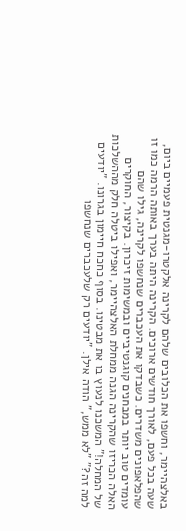באלצהיימר, וחשפו את הכלובים שלהם לקרינה אלקטרו-מגנטית פעמיים ביום, שעה בכל פעם, לאורך חודשים ארוכים. הקרינה היתה בערך באותה הרמה כמו זו שהפלאפונים משדרים. כשבדקו את העכברים שנחשפו לקרינה, גילו שהם עומדים טוב יותר במבחנים קוגנטיביים ובמשימות זיכרון. בקיצור, החוקרים האלה הכריזו שהקרינה הגנה ממחלת האלצהיימר, ואפילו ביטלה חלק מההשלכות של המחלה!" המשכנו לנעוץ בו את מבטינו. בסוף כחכח חיימון בגרונו. "יודעים למה זה?" "לא ממש," הודה אילן. "יודעים רק שלעכברים שנחשפו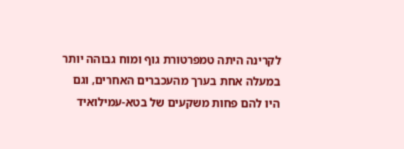לקרינה היתה טמפרטורת גוף ומוח גבוהה יותר במעלה אחת בערך מהעכברים האחרים, וגם היו להם פחות משקעים של בטא-עמילואיד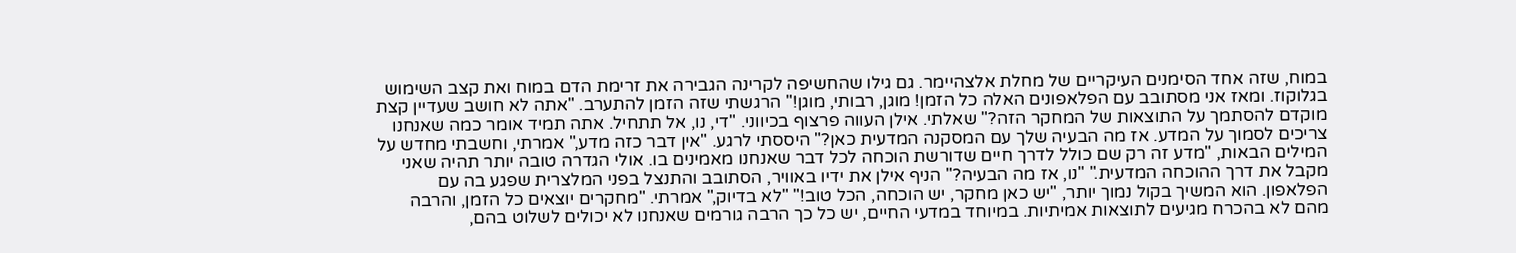במוח, שזה אחד הסימנים העיקריים של מחלת אלצהיימר. גם גילו שהחשיפה לקרינה הגבירה את זרימת הדם במוח ואת קצב השימוש בגלוקוז. ומאז אני מסתובב עם הפלאפונים האלה כל הזמן! מוגן, רבותי, מוגן!" הרגשתי שזה הזמן להתערב. "אתה לא חושב שעדיין קצת מוקדם להסתמך על התוצאות של המחקר הזה?" שאלתי. אילן העווה פרצוף בכיווני. "די, נו, אל תתחיל. אתה תמיד אומר כמה שאנחנו צריכים לסמוך על המדע. אז מה הבעיה שלך עם המסקנה המדעית כאן?" היססתי לרגע. "אין דבר כזה מדע," אמרתי, וחשבתי מחדש על המילים הבאות, "מדע זה רק שם כולל לדרך חיים שדורשת הוכחה לכל דבר שאנחנו מאמינים בו. אולי הגדרה טובה יותר תהיה שאני מקבל את דרך ההוכחה המדעית." "נו, אז מה הבעיה?" הניף אילן את ידיו באוויר, הסתובב והתנצל בפני המלצרית שפגע בה עם הפלאפון. הוא המשיך בקול נמוך יותר, "יש כאן מחקר, יש הוכחה, הכל טוב!" "לא בדיוק," אמרתי. "מחקרים יוצאים כל הזמן, והרבה מהם לא בהכרח מגיעים לתוצאות אמיתיות. במיוחד במדעי החיים, יש כל כך הרבה גורמים שאנחנו לא יכולים לשלוט בהם,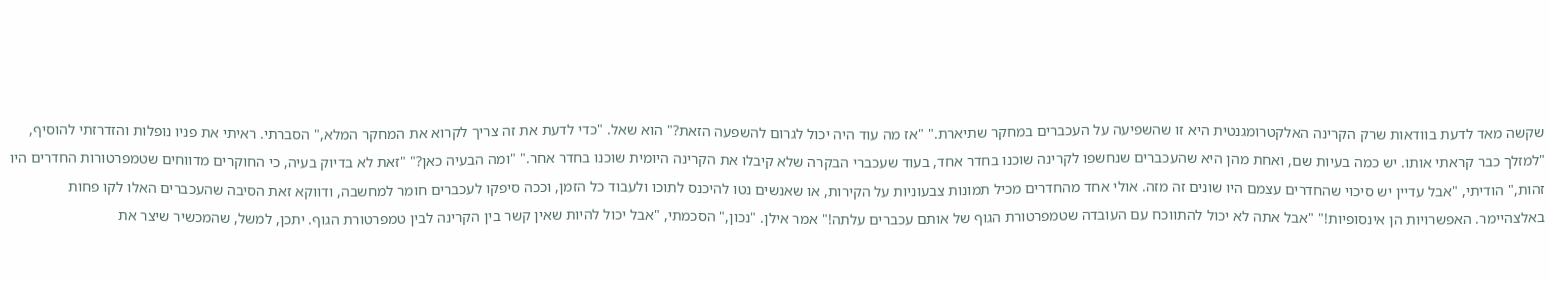שקשה מאד לדעת בוודאות שרק הקרינה האלקטרומגנטית היא זו שהשפיעה על העכברים במחקר שתיארת." "אז מה עוד היה יכול לגרום להשפעה הזאת?" הוא שאל. "כדי לדעת את זה צריך לקרוא את המחקר המלא," הסברתי. ראיתי את פניו נופלות והזדרזתי להוסיף, "למזלך כבר קראתי אותו. יש כמה בעיות שם, ואחת מהן היא שהעכברים שנחשפו לקרינה שוכנו בחדר אחד, בעוד שעכברי הבקרה שלא קיבלו את הקרינה היומית שוכנו בחדר אחר." "ומה הבעיה כאן?" "זאת לא בדיוק בעיה, כי החוקרים מדווחים שטמפרטורות החדרים היו זהות," הודיתי, "אבל עדיין יש סיכוי שהחדרים עצמם היו שונים זה מזה. אולי אחד מהחדרים מכיל תמונות צבעוניות על הקירות, או שאנשים נטו להיכנס לתוכו ולעבוד כל הזמן, וככה סיפקו לעכברים חומר למחשבה, ודווקא זאת הסיבה שהעכברים האלו לקו פחות באלצהיימר. האפשרויות הן אינסופיות!" "אבל אתה לא יכול להתווכח עם העובדה שטמפרטורת הגוף של אותם עכברים עלתה!" אמר אילן. "נכון," הסכמתי, "אבל יכול להיות שאין קשר בין הקרינה לבין טמפרטורת הגוף. יתכן, למשל, שהמכשיר שיצר את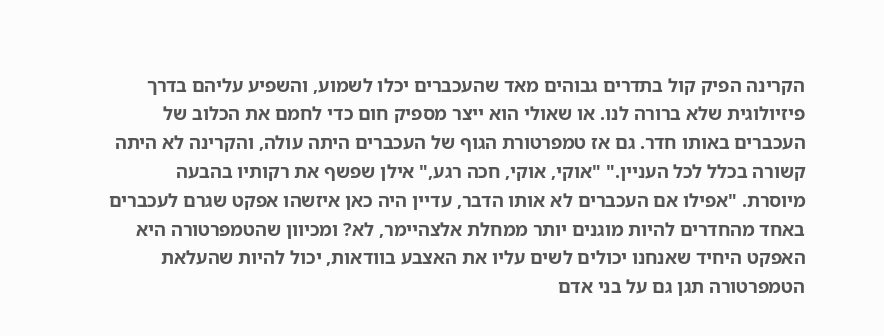הקרינה הפיק קול בתדרים גבוהים מאד שהעכברים יכלו לשמוע, והשפיע עליהם בדרך פיזיולוגית שלא ברורה לנו. או שאולי הוא ייצר מספיק חום כדי לחמם את הכלוב של העכברים באותו חדר. גם אז טמפרטורת הגוף של העכברים היתה עולה, והקרינה לא היתה קשורה בכלל לכל העניין." "אוקי, אוקי, חכה רגע," אילן שפשף את רקותיו בהבעה מיוסרת. "אפילו אם העכברים לא אותו הדבר, עדיין היה כאן איזשהו אפקט שגרם לעכברים באחד מהחדרים להיות מוגנים יותר ממחלת אלצהיימר, לא? ומכיוון שהטמפרטורה היא האפקט היחיד שאנחנו יכולים לשים עליו את האצבע בוודאות, יכול להיות שהעלאת הטמפרטורה תגן גם על בני אדם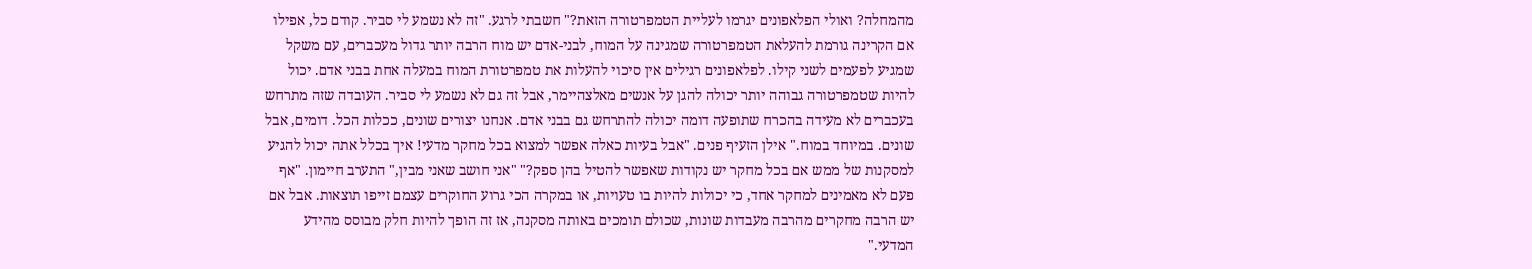מהמחלה? ואולי הפלאפונים יגרמו לעליית הטמפרטורה הזאת?" חשבתי לרגע. "זה לא נשמע לי סביר. קודם כל, אפילו אם הקרינה גורמת להעלאת הטמפרטורה שמגינה על המוח, לבני-אדם יש מוח הרבה יותר גדול מעכברים, עם משקל שמגיע לפעמים לשני קילו. לפלאפונים רגילים אין סיכוי להעלות את טמפרטורת המוח במעלה אחת בבני אדם. יכול להיות שטמפרטורה גבוהה יותר יכולה להגן על אנשים מאלצהיימר, אבל זה גם לא נשמע לי סביר. העובדה שזה מתרחש בעכברים לא מעידה בהכרח שתופעה דומה יכולה להתרחש גם בבני אדם. אנחנו יצורים שונים, ככלות הכל. דומים, אבל שונים. במיוחד במוח." אילן הזעיף פנים. "אבל בעיות כאלה אפשר למצוא בכל מחקר מדעי! איך בכלל אתה יכול להגיע למסקנות של ממש אם בכל מחקר יש נקודות שאפשר להטיל בהן ספק?" "אני חושב שאני מבין," התערב חיימון. "אף פעם לא מאמינים למחקר אחד, כי יכולות להיות בו טעויות, או במקרה הכי גרוע החוקרים עצמם זייפו תוצאות. אבל אם יש הרבה מחקרים מהרבה מעבדות שונות, שכולם תומכים באותה מסקנה, אז זה הופך להיות חלק מבוסס מהידע המדעי."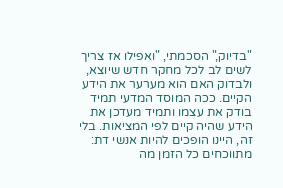"בדיוק," הסכמתי, "ואפילו אז צריך לשים לב לכל מחקר חדש שיוצא, ולבדוק האם הוא מערער את הידע הקיים. ככה המוסד המדעי תמיד בודק את עצמו ותמיד מעדכן את הידע שהיה קיים לפי המציאות. בלי זה, היינו הופכים להיות אנשי דת: מתווכחים כל הזמן מה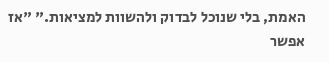האמת, בלי שנוכל לבדוק ולהשוות למציאות." "אז אפשר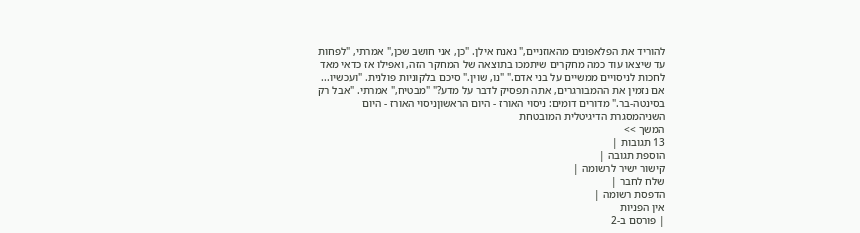להוריד את הפלאפונים מהאוזניים," נאנח אילן. "כן, אני חושב שכן," אמרתי, "לפחות עד שיצאו עוד כמה מחקרים שיתמכו בתוצאה של המחקר הזה, ואפילו אז כדאי מאד לחכות לניסויים ממשיים על בני אדם." "נו, שוין." סיכם בלקוניות פולנית. "ועכשיו... אם נזמין את ההמבורגרים, אתה תפסיק לדבר על מדע?" "מבטיח," אמרתי. "אבל רק בסינטה-בר." מדורים דומים: ניסוי האורז - היום הראשוןניסוי האורז - היום השניהמסגרת הדיגיטלית המובטחת
המשך >>
13 תגובות |
הוספת תגובה |
קישור ישיר לרשומה |
שלח לחבר |
הדפסת רשומה |
אין הפניות
| פורסם ב-2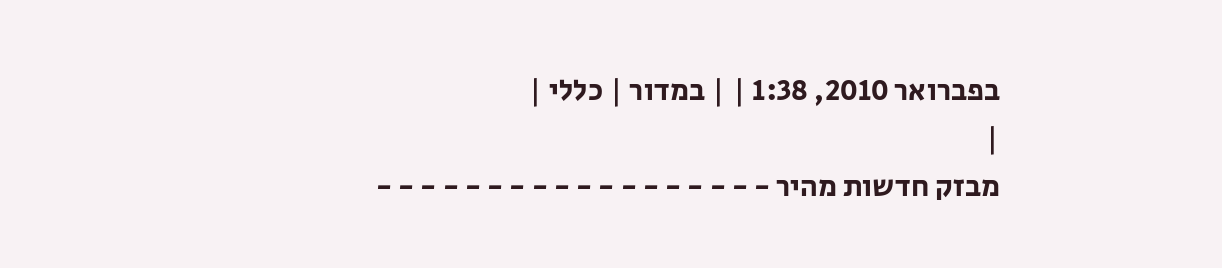בפברואר 2010, 1:38 | | במדור | כללי |
|
מבזק חדשות מהיר - - - - - - - - - - - - - - - - - -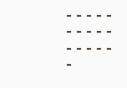- - - - - - - - - - - - - - - -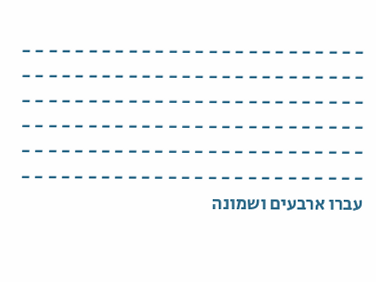- - - - - - - - - - - - - - - - - - - - - - - - - - - - - - - - - - - - - - - - - - - - - - - - - - - - - - - - - - - - - - - - - - - - - - - - - - - - - - - - - - - - - - - - - - - - - - - - - - - - - - - - - - - - - - - - - - - - - - - - - - - - - - - - - - - - - - - - - - - - - - - - - - - - - - - - - - - - עברו ארבעים ושמונה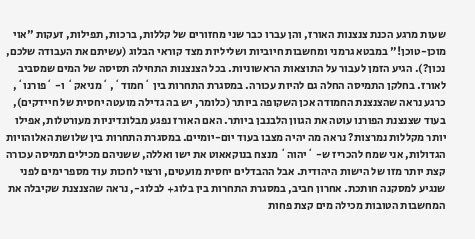שעות מרגע הכנת צנצנות האורז, והן עברו כבר שני מחזורים של קללות, ברכות, תפילות, זעקות "אוי מוכן-טוכן!" במבטא גרמני ומחשבות חיוביות ושליליות מצד קוראי הבלוג (עשיתם את העבודה שלכם, נכון?). הגיע הזמן לעבור על התוצאות הראשוניות. בכל הצנצנות התחילה תסיסה של המים שמסביב לאורז. בחלקן התמיסה החלה גם להיות עכורה. במסגרת התחרות בין `חמוד`, `מניאק` ו- `פורנו`, כרגע נראה שהצנצנת החמודה אכן השקופה ביותר (כלומר, יש בה גדילה מועטה יחסית של חיידקים), בעוד שצנצנת הפורנו עוטה את הגוון הלבנבן ביותר. האם האורז נפגע מבלונדיניות מעורטלות, אפילו יותר מקללות נמרצות? נראה מה יהיה מצבו בעוד יום-יומיים. במסגרת התחרות בין שלושת האלוהויות הגדולות, אני שמח להכריז ש- `יהוה` מנצח בנוקאאוט את ישו ואללה, ששניהם מכילים תמיסה עכורה קצת יותר מזו של הישות היהודית. אבל ההבדלים יחסית מועטים, ורצוי לחכות עוד מספר ימים לפני שנגיע למסקנה חותכת. אחרון חביב, במסגרת התחרות בין בלוג+ לבלוג-, נראה שהצנצנת שקיבלה את המחשבות הטובות מכילה מים קצת פחות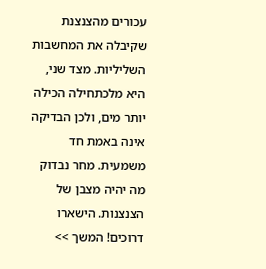עכורים מהצנצנת שקיבלה את המחשבות השליליות. מצד שני, היא מלכתחילה הכילה יותר מים, ולכן הבדיקה אינה באמת חד משמעית. מחר נבדוק מה יהיה מצבן של הצנצנות. הישארו דרוכים! המשך >>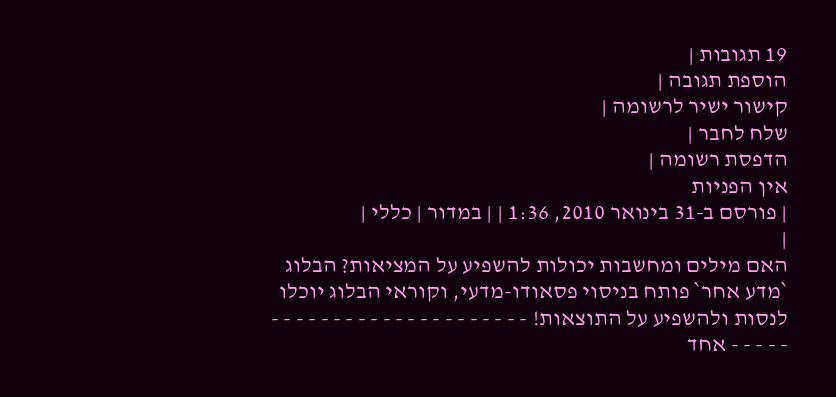19 תגובות |
הוספת תגובה |
קישור ישיר לרשומה |
שלח לחבר |
הדפסת רשומה |
אין הפניות
| פורסם ב-31 בינואר 2010, 1:36 | | במדור | כללי |
|
האם מילים ומחשבות יכולות להשפיע על המציאות? הבלוג `מדע אחר` פותח בניסוי פסאודו-מדעי, וקוראי הבלוג יוכלו לנסות ולהשפיע על התוצאות! - - - - - - - - - - - - - - - - - - - - - - - - - - אחד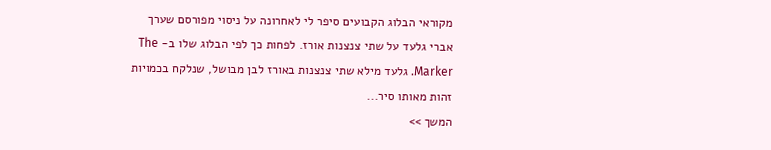מקוראי הבלוג הקבועים סיפר לי לאחרונה על ניסוי מפורסם שערך אברי גלעד על שתי צנצנות אורז. לפחות כך לפי הבלוג שלו ב- The Marker. גלעד מילא שתי צנצנות באורז לבן מבושל, שנלקח בכמויות זהות מאותו סיר...
המשך >>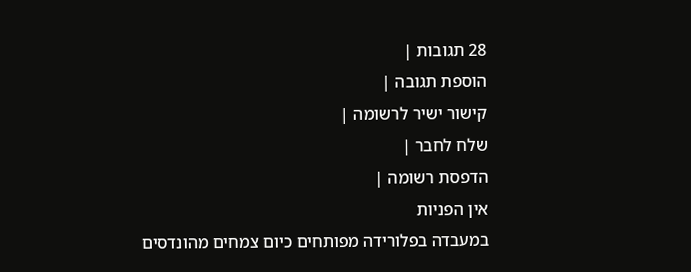28 תגובות |
הוספת תגובה |
קישור ישיר לרשומה |
שלח לחבר |
הדפסת רשומה |
אין הפניות
במעבדה בפלורידה מפותחים כיום צמחים מהונדסים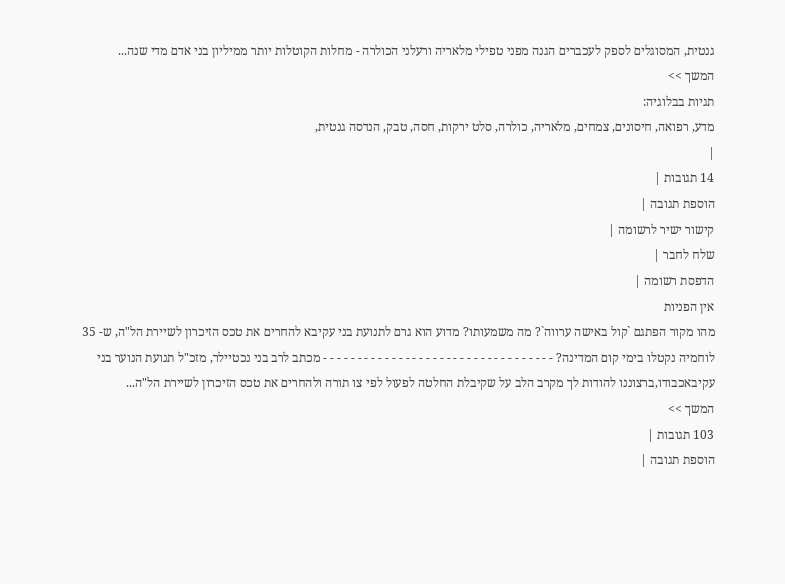גנטית, המסוגלים לספק לעכברים הגנה מפני טפילי מלאריה ורעלני הכולרה - מחלות הקוטלות יותר ממיליון בני אדם מדי שנה...
המשך >>
תגיות בבלוגיה:
מדע, רפואה, חיסונים, צמחים, מלאריה, כולרה, סלט ירקות, חסה, טבק, הנדסה גנטית,
|
14 תגובות |
הוספת תגובה |
קישור ישיר לרשומה |
שלח לחבר |
הדפסת רשומה |
אין הפניות
מהו מקור הפתגם `קול באישה ערווה`? מה משמעותו? מדוע הוא גרם לתנועת בני עקיבא להחרים את טכס הזיכרון לשיירת הל"ה, ש- 35 לוחמיה נקטלו בימי קום המדינה? - - - - - - - - - - - - - - - - - - - - - - - - - - - - - - - - - - מכתב לרב בני נכטיילר, מזכ"ל תנועת הנוער בני עקיבאכבודו,ברצוננו להודות לך מקרב הלב על שקיבלת החלטה לפעול לפי צו תורה ולהחרים את טכס הזיכרון לשיירת הל"ה...
המשך >>
103 תגובות |
הוספת תגובה |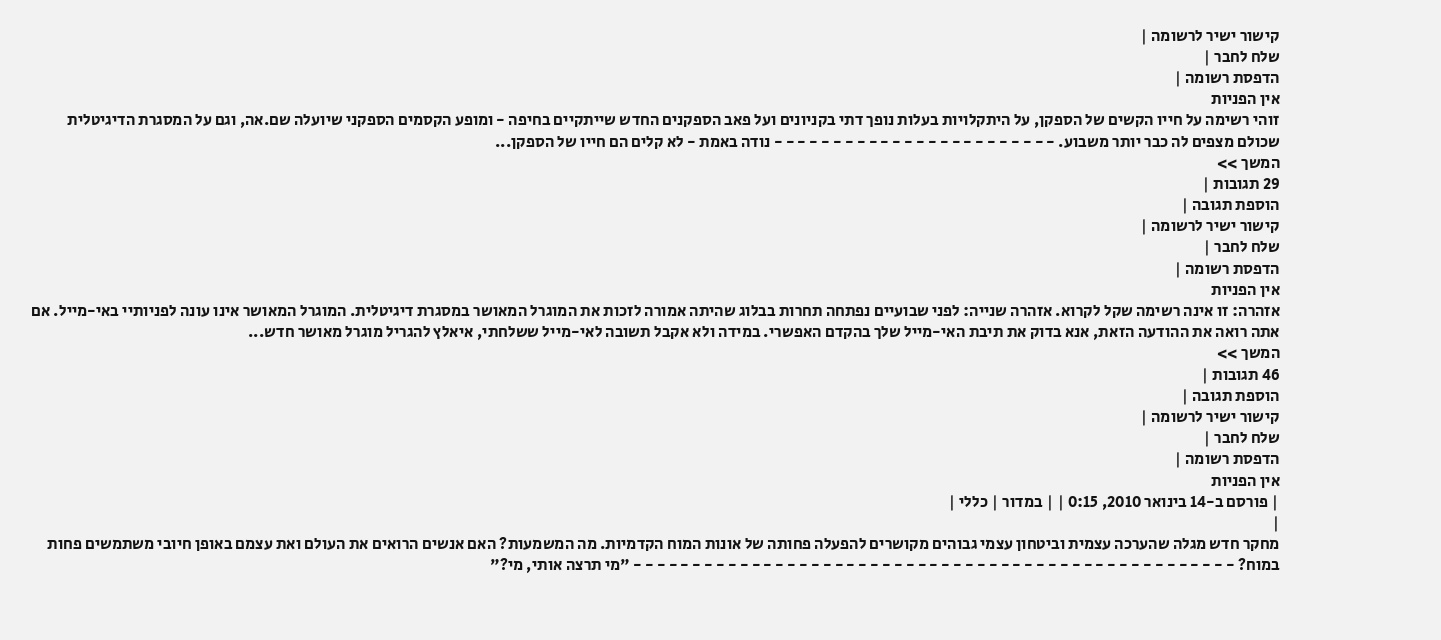קישור ישיר לרשומה |
שלח לחבר |
הדפסת רשומה |
אין הפניות
זוהי רשימה על חייו הקשים של הספקן, על היתקלויות בעלות נופך דתי בקניונים ועל פאב הספקנים החדש שייתקיים בחיפה - ומופע הקסמים הספקני שיועלה שם.אה, וגם על המסגרת הדיגיטלית שכולם מצפים לה כבר יותר משבוע. - - - - - - - - - - - - - - - - - - - - - - - - נודה באמת - לא קלים הם חייו של הספקן...
המשך >>
29 תגובות |
הוספת תגובה |
קישור ישיר לרשומה |
שלח לחבר |
הדפסת רשומה |
אין הפניות
אזהרה: זו אינה רשימה שקל לקרוא. אזהרה שנייה: לפני שבועיים נפתחה תחרות בבלוג שהיתה אמורה לזכות את המוגרל המאושר במסגרת דיגיטלית. המוגרל המאושר אינו עונה לפניותיי באי-מייל. אם אתה רואה את ההודעה הזאת, אנא בדוק את תיבת האי-מייל שלך בהקדם האפשרי. במידה ולא אקבל תשובה לאי-מייל ששלחתי, איאלץ להגריל מוגרל מאושר חדש...
המשך >>
46 תגובות |
הוספת תגובה |
קישור ישיר לרשומה |
שלח לחבר |
הדפסת רשומה |
אין הפניות
| פורסם ב-14 בינואר 2010, 0:15 | | במדור | כללי |
|
מחקר חדש מגלה שהערכה עצמית וביטחון עצמי גבוהים מקושרים להפעלה פחותה של אונות המוח הקדמיות. מה המשמעות? האם אנשים הרואים את העולם ואת עצמם באופן חיובי משתמשים פחות במוח? - - - - - - - - - - - - - - - - - - - - - - - - - - - - - - - - - - - - - - - - - - - - - - - - - - - "מי תרצה אותי, מי?"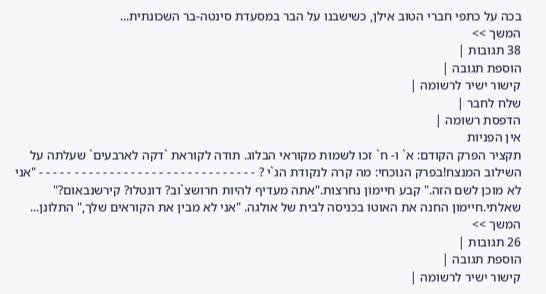בכה על כתפי חברי הטוב אילן, כשישבנו על הבר במסעדת סינטה-בר השכונתית...
המשך >>
38 תגובות |
הוספת תגובה |
קישור ישיר לרשומה |
שלח לחבר |
הדפסת רשומה |
אין הפניות
תקציר הפרק הקודם: א` ו- ח` זכו לשמות מקוראי הבלוג. תודה לקוראת `דקה לארבעים` שעלתה על השילוב המנצח!בפרק הנוכחי: מה קרה לנקודת הג`י ? - - - - - - - - - - - - - - - - - - - - - - - - - - - - - - - "אני לא מוכן לשם הזה." קבע חיימון נחרצות."אתה מעדיף להיות חרושצ`וב? דונטלו? קירשנבאום?" שאלתי.חיימון החנה את האוטו בכניסה לבית של אולגה. "אני לא מבין את הקוראים שלך," התלונן...
המשך >>
26 תגובות |
הוספת תגובה |
קישור ישיר לרשומה |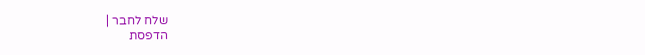שלח לחבר |
הדפסת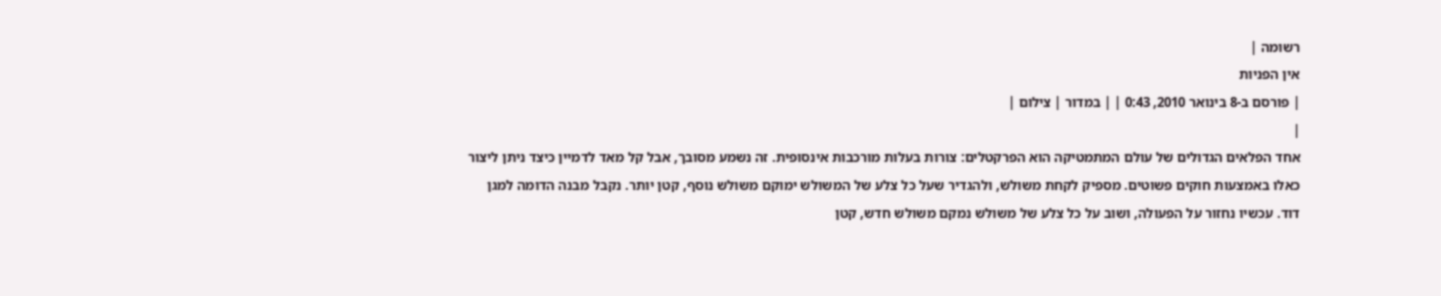רשומה |
אין הפניות
| פורסם ב-8 בינואר 2010, 0:43 | | במדור | צילום |
|
אחד הפלאים הגדולים של עולם המתמטיקה הוא הפרקטלים: צורות בעלות מורכבות אינסופית. זה נשמע מסובך, אבל קל מאד לדמיין כיצד ניתן ליצור כאלו באמצעות חוקים פשוטים. מספיק לקחת משולש, ולהגדיר שעל כל צלע של המשולש ימוקם משולש נוסף, קטן יותר. נקבל מבנה הדומה למגן דוד. עכשיו נחזור על הפעולה, ושוב על כל צלע של משולש נמקם משולש חדש, קטן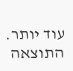עוד יותר. התוצאה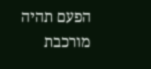הפעם תהיה מורכבת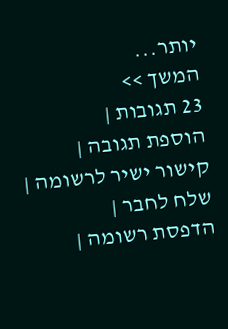יותר...
המשך >>
23 תגובות |
הוספת תגובה |
קישור ישיר לרשומה |
שלח לחבר |
הדפסת רשומה |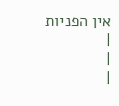אין הפניות
|
|
|